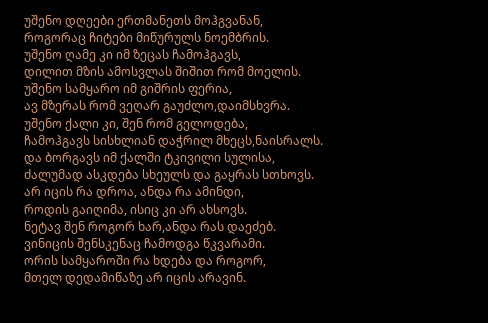უშენო დღეები ერთმანეთს მოჰგვანან,
როგორაც ჩიტები მიწურულს ნოემბრის.
უშენო ღამე კი იმ ზეცას ჩამოჰგავს,
დილით მზის ამოსვლას შიშით რომ მოელის.
უშენო სამყარო იმ გიშრის ფერია,
ავ მზერას რომ ვეღარ გაუძლო,დაიმსხვრა.
უშენო ქალი კი, შენ რომ გელოდება,
ჩამოჰგავს სისხლიან დაჭრილ მხეცს,ნაისრალს.
და ბორგავს იმ ქალში ტკივილი სულისა,
ძალუმად ასკდება სხეულს და გაყრას სთხოვს.
არ იცის რა დროა, ანდა რა ამინდი,
როდის გაიღიმა, ისიც კი არ ახსოვს.
ნეტავ შენ როგორ ხარ,ანდა რას დაეძებ.
ვინიცის შენსკენაც ჩამოდგა წკვარამი.
ორის სამყაროში რა ხდება და როგორ,
მთელ დედამიწაზე არ იცის არავინ.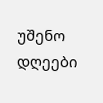უშენო დღეები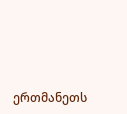ერთმანეთს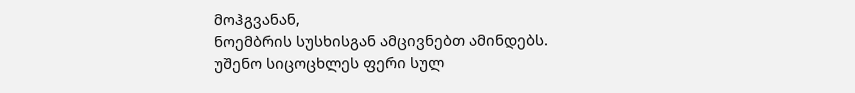მოჰგვანან,
ნოემბრის სუსხისგან ამცივნებთ ამინდებს.
უშენო სიცოცხლეს ფერი სულ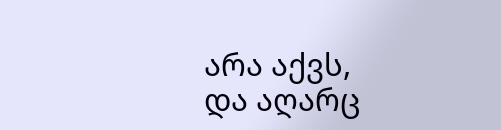არა აქვს,
და აღარც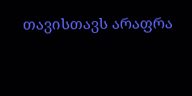თავისთავს არაფრა